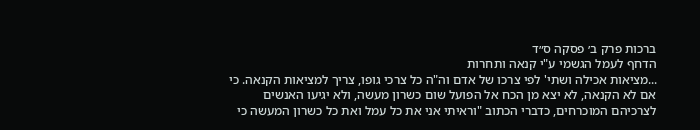ברכות פרק ב׳ פסקה ס״ד
הדחף לעמל הגשמי ע"י קנאה ותחרות
...מציאות אכילה ושתי' לפי צרכו של אדם וה"ה כל צרכי גופו, צריך למציאות הקנאה. כי אם לא הקנאה, לא יצא מן הכח אל הפועל שום כשרון מעשה, ולא יגיעו האנשים לצרכיהם המוכרחים, כדברי הכתוב "וראיתי אני את כל עמל ואת כל כשרון המעשה כי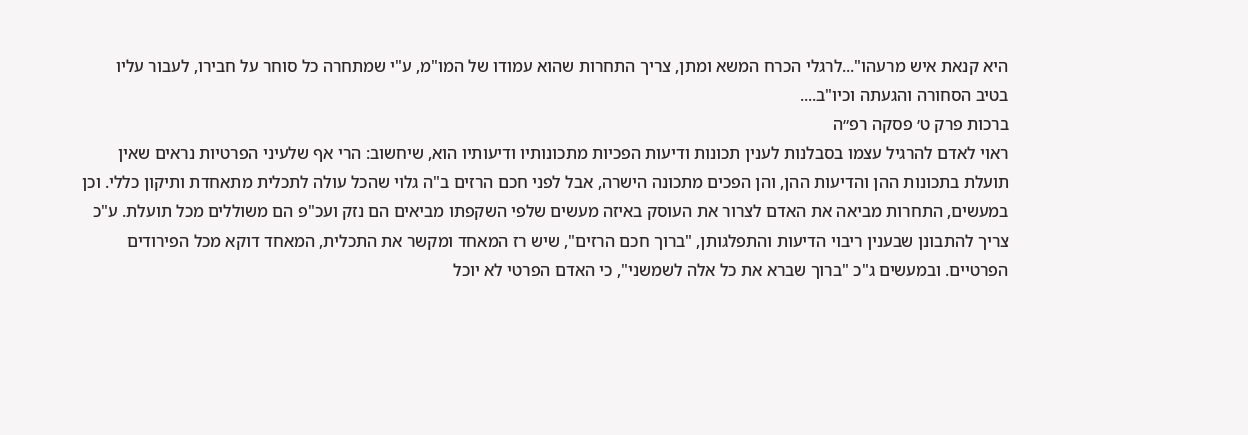היא קנאת איש מרעהו"...לרגלי הכרח המשא ומתן, צריך התחרות שהוא עמודו של המו"מ, ע"י שמתחרה כל סוחר על חבירו, לעבור עליו בטיב הסחורה והגעתה וכיו"ב....
ברכות פרק ט׳ פסקה רפ״ה
ראוי לאדם להרגיל עצמו בסבלנות לענין תכונות ודיעות הפכיות מתכונותיו ודיעותיו הוא, שיחשוב: הרי אף שלעיני הפרטיות נראים שאין תועלת בתכונות ההן והדיעות ההן, והן הפכים מתכונה הישרה, אבל לפני חכם הרזים ב"ה גלוי שהכל עולה לתכלית מתאחדת ותיקון כללי. וכן במעשים, התחרות מביאה את האדם לצרור את העוסק באיזה מעשים שלפי השקפתו מביאים הם נזק ועכ"פ הם משוללים מכל תועלת. ע"כ צריך להתבונן שבענין ריבוי הדיעות והתפלגותן, "ברוך חכם הרזים", שיש רז המאחד ומקשר את התכלית, המאחד דוקא מכל הפירודים הפרטיים. ובמעשים ג"כ "ברוך שברא את כל אלה לשמשני", כי האדם הפרטי לא יוכל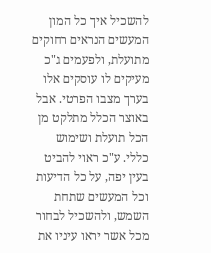להשכיל איך כל המון המעשים הנראים רחוקים מתועלת, ולפעמים ג"כ מעיקים לו עוסקים אלו בערך מצבו הפרטי. אבל באוצר הכלל מתלקט מן הכל תועלת ושימוש כללי. ע"כ ראוי להביט בעין יפה, על כל הדיעות וכל המעשים שתחת השמש, ולהשכיל לבחור מכל אשר יראו עיניו את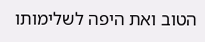הטוב ואת היפה לשלימותו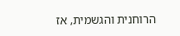הרוחנית והגשמית, אז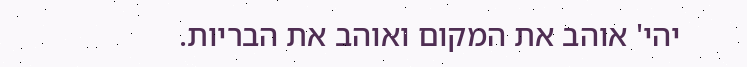יהי' אוהב את המקום ואוהב את הבריות.